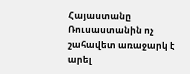Հայաստանը Ռուսաստանին ոչ շահավետ առաջարկ է արել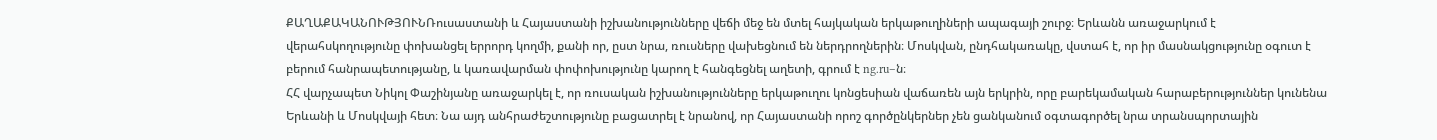ՔԱՂԱՔԱԿԱՆՈՒԹՅՈՒՆՌուսաստանի և Հայաստանի իշխանությունները վեճի մեջ են մտել հայկական երկաթուղիների ապագայի շուրջ։ Երևանն առաջարկում է վերահսկողությունը փոխանցել երրորդ կողմի, քանի որ, ըստ նրա, ռուսները վախեցնում են ներդրողներին։ Մոսկվան, ընդհակառակը, վստահ է, որ իր մասնակցությունը օգուտ է բերում հանրապետությանը, և կառավարման փոփոխությունը կարող է հանգեցնել աղետի, գրում է ng.ru–ն։
ՀՀ վարչապետ Նիկոլ Փաշինյանը առաջարկել է, որ ռուսական իշխանությունները երկաթուղու կոնցեսիան վաճառեն այն երկրին, որը բարեկամական հարաբերություններ կունենա Երևանի և Մոսկվայի հետ։ Նա այդ անհրաժեշտությունը բացատրել է նրանով, որ Հայաստանի որոշ գործընկերներ չեն ցանկանում օգտագործել նրա տրանսպորտային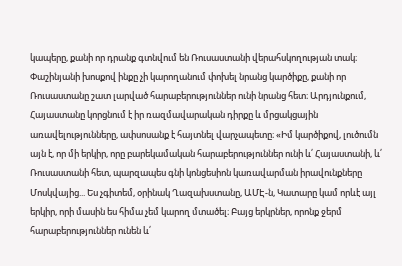կապերը, քանի որ դրանք գտնվում են Ռուսաստանի վերահսկողության տակ։ Փաշինյանի խոսքով ինքը չի կարողանում փոխել նրանց կարծիքը, քանի որ Ռուսաստանը շատ լարված հարաբերություններ ունի նրանց հետ։ Արդյունքում, Հայաստանը կորցնում է իր ռազմավարական դիրքը և մրցակցային առավելությունները, ափսոսանք է հայտնել վարչապետը։ «Իմ կարծիքով, լուծումն այն է, որ մի երկիր, որը բարեկամական հարաբերություններ ունի և՛ Հայաստանի, և՛ Ռուսաստանի հետ, պարզապես գնի կոնցեսիոն կառավարման իրավունքները Մոսկվայից... Ես չգիտեմ, օրինակ Ղազախստանը, ԱՄԷ-ն, Կատարը կամ որևէ այլ երկիր, որի մասին ես հիմա չեմ կարող մտածել։ Բայց երկրներ, որոնք ջերմ հարաբերություններ ունեն և՛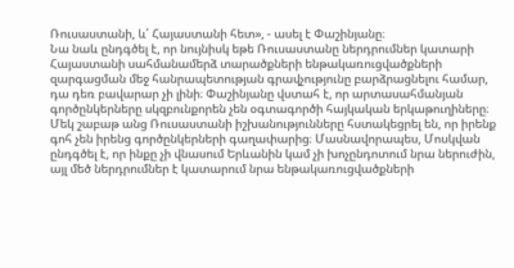Ռուսաստանի, և՛ Հայաստանի հետ», - ասել է Փաշինյանը։
Նա նաև ընդգծել է, որ նույնիսկ եթե Ռուսաստանը ներդրումներ կատարի Հայաստանի սահմանամերձ տարածքների ենթակառուցվածքների զարգացման մեջ հանրապետության գրավչությունը բարձրացնելու համար, դա դեռ բավարար չի լինի։ Փաշինյանը վստահ է, որ արտասահմանյան գործընկերները սկզբունքորեն չեն օգտագործի հայկական երկաթուղիները։
Մեկ շաբաթ անց Ռուսաստանի իշխանությունները հստակեցրել են, որ իրենք գոհ չեն իրենց գործընկերների գաղափարից։ Մասնավորապես, Մոսկվան ընդգծել է, որ ինքը չի վնասում Երևանին կամ չի խոչընդոտում նրա ներուժին, այլ մեծ ներդրումներ է կատարում նրա ենթակառուցվածքների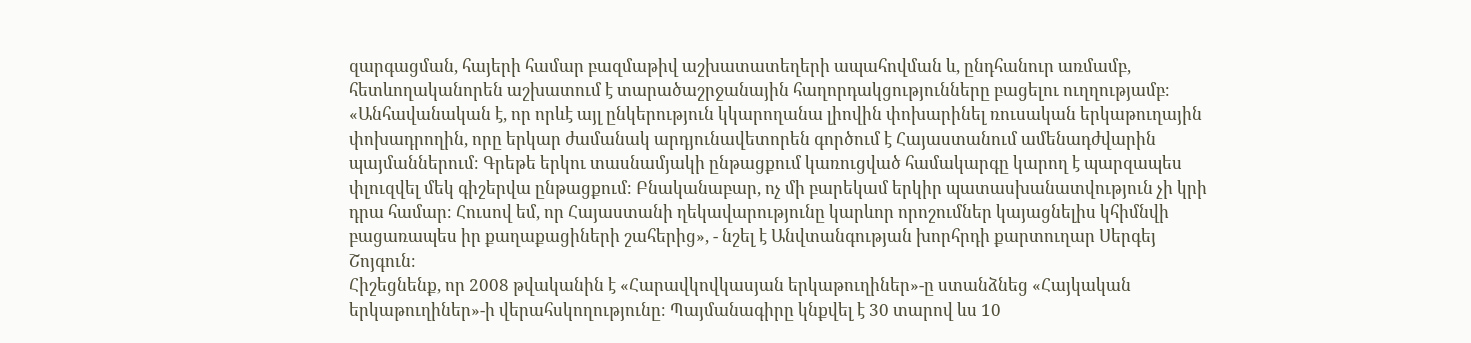զարգացման, հայերի համար բազմաթիվ աշխատատեղերի ապահովման և, ընդհանուր առմամբ, հետևողականորեն աշխատում է տարածաշրջանային հաղորդակցությունները բացելու ուղղությամբ։ «Անհավանական է, որ որևէ այլ ընկերություն կկարողանա լիովին փոխարինել ռուսական երկաթուղային փոխադրողին, որը երկար ժամանակ արդյունավետորեն գործում է Հայաստանում ամենադժվարին պայմաններում։ Գրեթե երկու տասնամյակի ընթացքում կառուցված համակարգը կարող է պարզապես փլուզվել մեկ գիշերվա ընթացքում։ Բնականաբար, ոչ մի բարեկամ երկիր պատասխանատվություն չի կրի դրա համար։ Հուսով եմ, որ Հայաստանի ղեկավարությունը կարևոր որոշումներ կայացնելիս կհիմնվի բացառապես իր քաղաքացիների շահերից», - նշել է Անվտանգության խորհրդի քարտուղար Սերգեյ Շոյգուն։
Հիշեցնենք, որ 2008 թվականին է «Հարավկովկասյան երկաթուղիներ»-ը ստանձնեց «Հայկական երկաթուղիներ»-ի վերահսկողությունը։ Պայմանագիրը կնքվել է 30 տարով ևս 10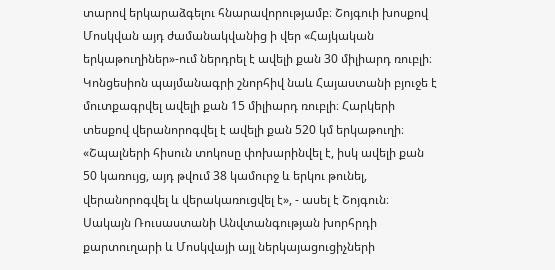տարով երկարաձգելու հնարավորությամբ։ Շոյգուի խոսքով Մոսկվան այդ ժամանակվանից ի վեր «Հայկական երկաթուղիներ»-ում ներդրել է ավելի քան 30 միլիարդ ռուբլի։ Կոնցեսիոն պայմանագրի շնորհիվ նաև Հայաստանի բյուջե է մուտքագրվել ավելի քան 15 միլիարդ ռուբլի։ Հարկերի տեսքով վերանորոգվել է ավելի քան 520 կմ երկաթուղի։
«Շպալների հիսուն տոկոսը փոխարինվել է, իսկ ավելի քան 50 կառույց, այդ թվում 38 կամուրջ և երկու թունել, վերանորոգվել և վերակառուցվել է», - ասել է Շոյգուն։
Սակայն Ռուսաստանի Անվտանգության խորհրդի քարտուղարի և Մոսկվայի այլ ներկայացուցիչների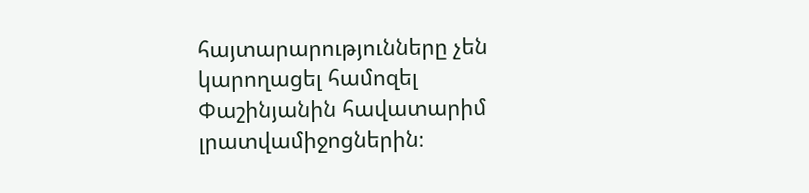հայտարարությունները չեն կարողացել համոզել Փաշինյանին հավատարիմ լրատվամիջոցներին։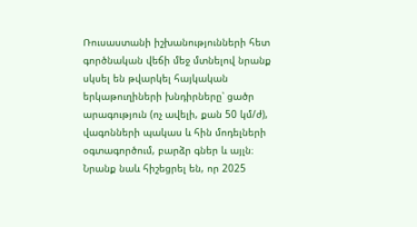Ռուսաստանի իշխանությունների հետ գործնական վեճի մեջ մտնելով նրանք սկսել են թվարկել հայկական երկաթուղիների խնդիրները՝ ցածր արագություն (ոչ ավելի, քան 50 կմ/ժ), վագոնների պակաս և հին մոդելների օգտագործում, բարձր գներ և այլն։ Նրանք նաև հիշեցրել են, որ 2025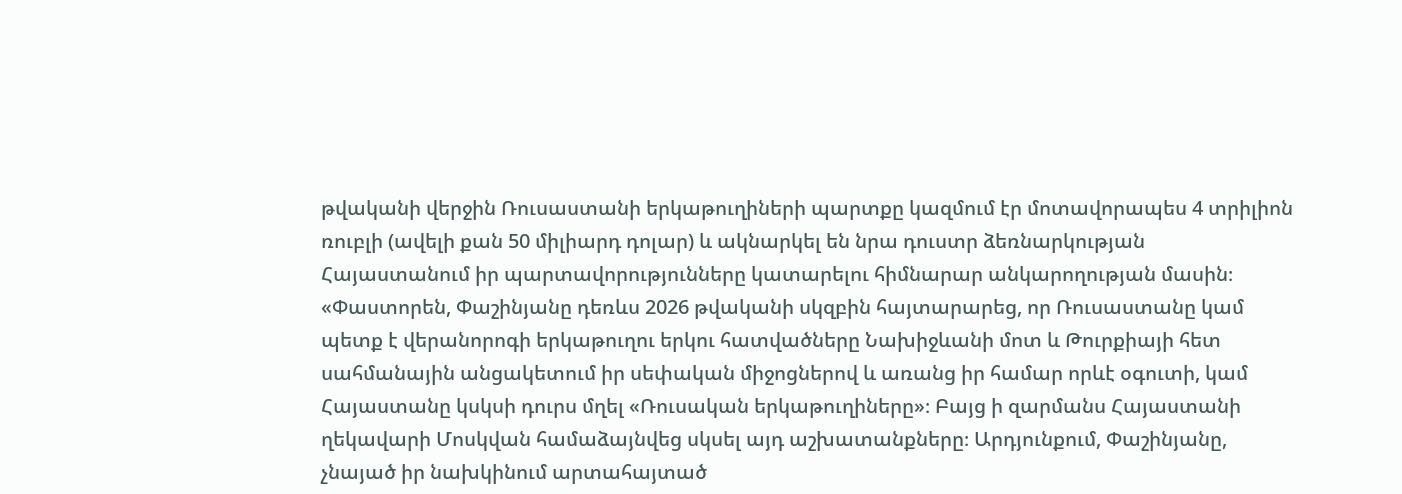թվականի վերջին Ռուսաստանի երկաթուղիների պարտքը կազմում էր մոտավորապես 4 տրիլիոն ռուբլի (ավելի քան 50 միլիարդ դոլար) և ակնարկել են նրա դուստր ձեռնարկության Հայաստանում իր պարտավորությունները կատարելու հիմնարար անկարողության մասին։
«Փաստորեն, Փաշինյանը դեռևս 2026 թվականի սկզբին հայտարարեց, որ Ռուսաստանը կամ պետք է վերանորոգի երկաթուղու երկու հատվածները Նախիջևանի մոտ և Թուրքիայի հետ սահմանային անցակետում իր սեփական միջոցներով և առանց իր համար որևէ օգուտի, կամ Հայաստանը կսկսի դուրս մղել «Ռուսական երկաթուղիները»։ Բայց ի զարմանս Հայաստանի ղեկավարի Մոսկվան համաձայնվեց սկսել այդ աշխատանքները։ Արդյունքում, Փաշինյանը, չնայած իր նախկինում արտահայտած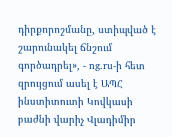դիրքորոշմանը, ստիպված է շարունակել ճնշում գործադրել», - ng.ru-ի հետ զրույցում ասել է ԱՊՀ ինստիտուտի Կովկասի բաժնի վարիչ Վլադիմիր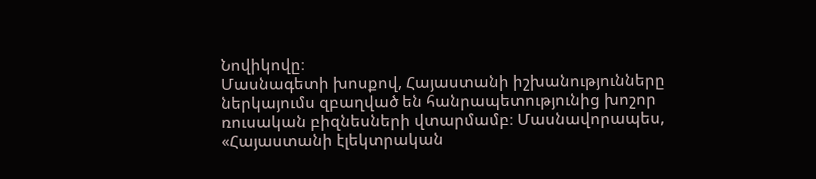Նովիկովը։
Մասնագետի խոսքով, Հայաստանի իշխանությունները ներկայումս զբաղված են հանրապետությունից խոշոր ռուսական բիզնեսների վտարմամբ։ Մասնավորապես, «Հայաստանի էլեկտրական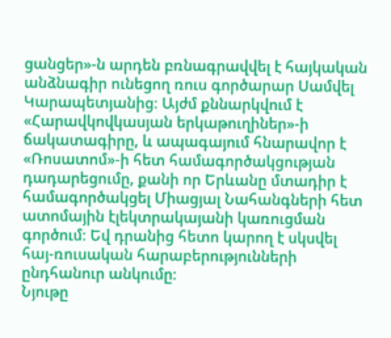ցանցեր»-ն արդեն բռնագրավվել է հայկական անձնագիր ունեցող ռուս գործարար Սամվել Կարապետյանից։ Այժմ քննարկվում է «Հարավկովկասյան երկաթուղիներ»-ի ճակատագիրը, և ապագայում հնարավոր է «Ռոսատոմ»-ի հետ համագործակցության դադարեցումը, քանի որ Երևանը մտադիր է համագործակցել Միացյալ Նահանգների հետ ատոմային էլեկտրակայանի կառուցման գործում։ Եվ դրանից հետո կարող է սկսվել հայ-ռուսական հարաբերությունների ընդհանուր անկումը։
Նյութը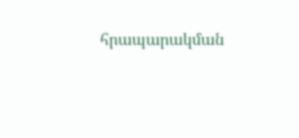հրապարակման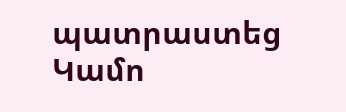պատրաստեց Կամո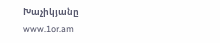Խաչիկյանը
www.1or.am